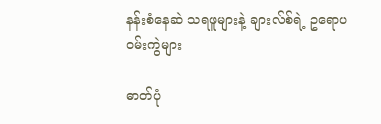နန်းစံနေဆဲ သရဖူများနဲ့ ချားလ်စ်ရဲ့ ဥရောပဝမ်းကွဲများ

ဓာတ်ပုံ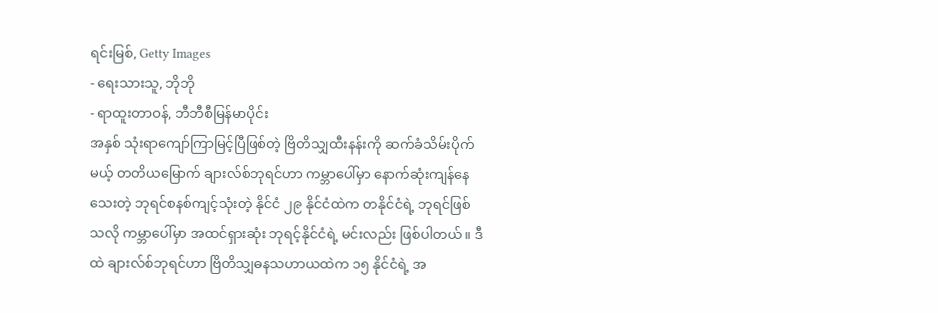ရင်းမြစ်, Getty Images
- ရေးသားသူ, ဘိုဘို
- ရာထူးတာဝန်, ဘီဘီစီမြန်မာပိုင်း
အနှစ် သုံးရာကျော်ကြာမြင့်ပြီဖြစ်တဲ့ ဗြိတိသျှထီးနန်းကို ဆက်ခံသိမ်းပိုက်မယ့် တတိယမြောက် ချားလ်စ်ဘုရင်ဟာ ကမ္ဘာပေါ်မှာ နောက်ဆုံးကျန်နေသေးတဲ့ ဘုရင်စနစ်ကျင့်သုံးတဲ့ နိုင်ငံ ၂၉ နိုင်ငံထဲက တနိုင်ငံရဲ့ ဘုရင်ဖြစ်သလို ကမ္ဘာပေါ်မှာ အထင်ရှားဆုံး ဘုရင့်နိုင်ငံရဲ့ မင်းလည်း ဖြစ်ပါတယ်။ ဒီထဲ ချားလ်စ်ဘုရင်ဟာ ဗြိတိသျှဓနသဟာယထဲက ၁၅ နိုင်ငံရဲ့ အ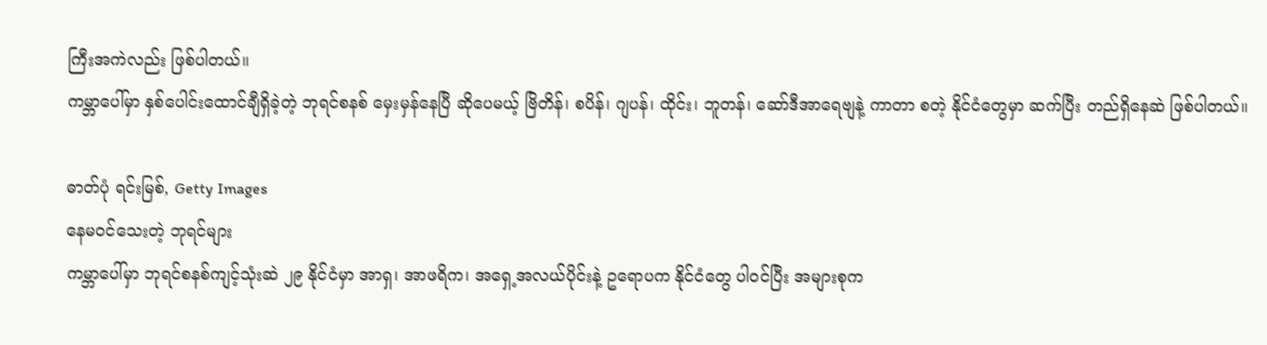ကြီးအကဲလည်း ဖြစ်ပါတယ်။
ကမ္ဘာပေါ်မှာ နှစ်ပေါင်းထောင်ချီရှိခဲ့တဲ့ ဘုရင်စနစ် မှေးမှန်နေပြီ ဆိုပေမယ့် ဗြိတိန်၊ စပိန်၊ ဂျပန်၊ ထိုင်း၊ ဘူတန်၊ ဆော်ဒီအာရေဗျနဲ့ ကာတာ စတဲ့ နိုင်ငံတွေမှာ ဆက်ပြီး တည်ရှိနေဆဲ ဖြစ်ပါတယ်။

ဓာတ်ပုံ ရင်းမြစ်, Getty Images
နေမဝင်သေးတဲ့ ဘုရင်များ
ကမ္ဘာပေါ်မှာ ဘုရင်စနစ်ကျင့်သုံးဆဲ ၂၉ နိုင်ငံမှာ အာရှ၊ အာဖရိက၊ အရှေ့အလယ်ပိုင်းနဲ့ ဥရောပက နိုင်ငံတွေ ပါဝင်ပြီး အများစုက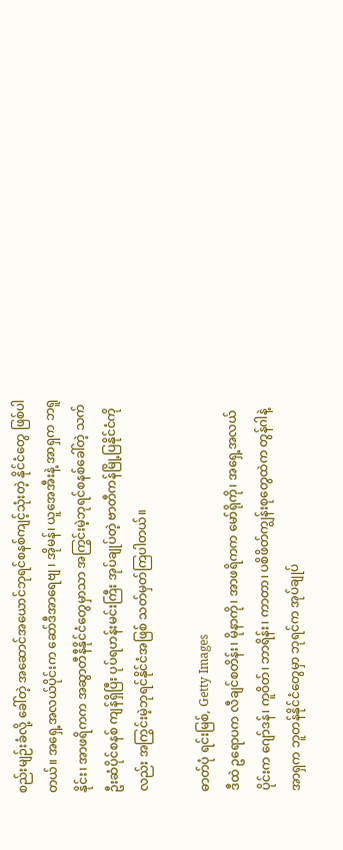စည်းမျဉ်းခံလို့ ခေါ်တဲ့ အဆောင်အယောင်ဘုရင်စနစ်ကျင့်သုံးတဲ့ နိုင်ငံတွေ ဖြစ်ပါတယ်။ အရှေ့အလယ်ပိုင်းက ဆော်ဒီအာရေဗျ ၊ အိုမန်၊ ယူအေအီးနဲ့ အာရှက ဘရူနိုင်း၊ အာဖရိကက အဆွာတီနီနိုင်ငံတွေမှာသာ အကြွင်းမဲ့ဘုရင်စနစ်ခေါ်တဲ့ သက်ဦးဆံပိုင်စနစ် ကျန်ရှိပြီး ပုပ်ရဟန်းမင်းကြီး အုပ်ချုပ်တဲ့ ဗာတီကန်မြို့ပြနိုင်ငံကိုလည်း အကြွင်းမဲ့ဘုရင်နိုင်ငံအဖြစ် သတ်မှတ်ကြပါတယ်။

ဓာတ်ပုံ ရင်းမြစ်, Getty Images
ဒီထဲ ဥရောပက လီချင်စတိန်း၊ မိုနာကို၊ အာဖရိကက မော်ရိုကို၊ အရှေ့အလယ်ပိုင်းက ဂျော်ဒန်၊ ကူဝိတ်၊ ဘာရိန်း၊ ကာတာ၊ ပစိဖိတ်ကျွန်းစုတွေထဲက တွန်ဂါနဲ့ အာရှက ဘူတန်နိုင်ငံတွေမှာ ဘုရင်က အုပ်ချုပ်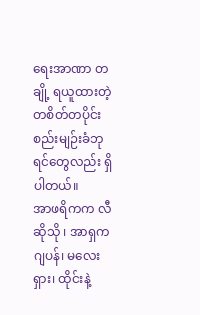ရေးအာဏာ တချို့ ရယူထားတဲ့ တစိတ်တပိုင်း စည်းမျဉ်းခံဘုရင်တွေလည်း ရှိပါတယ်။
အာဖရိကက လီဆိုသို ၊ အာရှက ဂျပန်၊ မလေးရှား၊ ထိုင်းနဲ့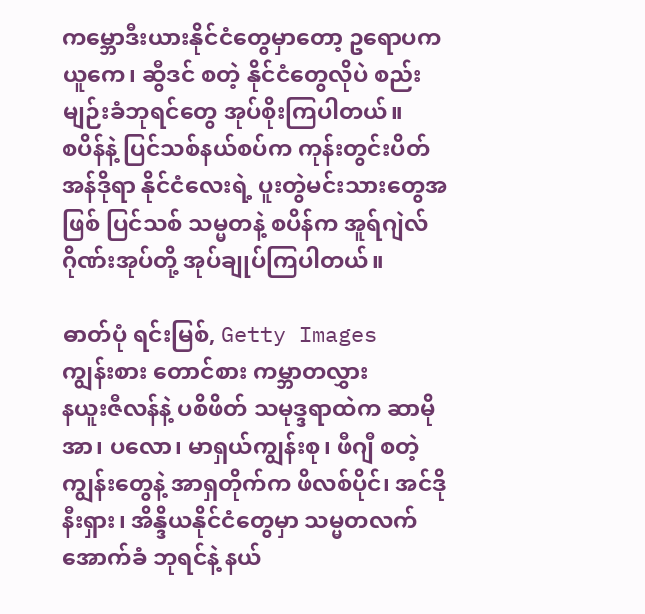ကမ္ဘောဒီးယားနိုင်ငံတွေမှာတော့ ဥရောပက ယူကေ၊ ဆွီဒင် စတဲ့ နိုင်ငံတွေလိုပဲ စည်းမျဉ်းခံဘုရင်တွေ အုပ်စိုးကြပါတယ်။
စပိန်နဲ့ ပြင်သစ်နယ်စပ်က ကုန်းတွင်းပိတ် အန်ဒိုရာ နိုင်ငံလေးရဲ့ ပူးတွဲမင်းသားတွေအဖြစ် ပြင်သစ် သမ္မတနဲ့ စပိန်က အူရ်ဂျဲလ် ဂိုဏ်းအုပ်တို့ အုပ်ချုပ်ကြပါတယ်။

ဓာတ်ပုံ ရင်းမြစ်, Getty Images
ကျွန်းစား တောင်စား ကမ္ဘာတလွှား
နယူးဇီလန်နဲ့ ပစိဖိတ် သမုဒ္ဒရာထဲက ဆာမိုအာ၊ ပလော၊ မာရှယ်ကျွန်းစု၊ ဖီဂျီ စတဲ့ ကျွန်းတွေနဲ့ အာရှတိုက်က ဖိလစ်ပိုင်၊ အင်ဒိုနီးရှား၊ အိန္ဒိယနိုင်ငံတွေမှာ သမ္မတလက်အောက်ခံ ဘုရင်နဲ့ နယ်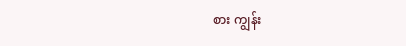စား ကျွန်း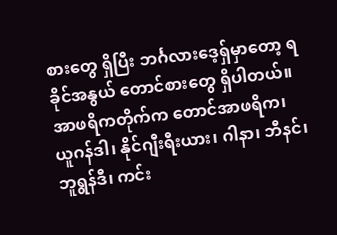စားတွေ ရှိပြီး ဘင်္ဂလားဒေ့ရှ်မှာတော့ ရခိုင်အနွယ် တောင်စားတွေ ရှိပါတယ်။
အာဖရိကတိုက်က တောင်အာဖရိက၊ ယူဂန်ဒါ၊ နိုင်ဂျီးရီးယား၊ ဂါနာ၊ ဘီနင်၊ ဘူရွန်ဒီ၊ ကင်း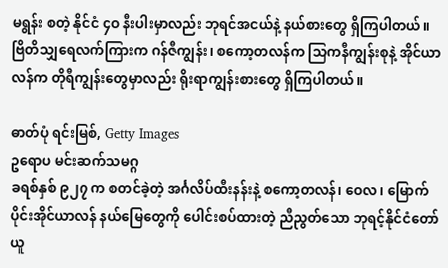မရွန်း စတဲ့ နိုင်ငံ ၄ဝ နီးပါးမှာလည်း ဘုရင်အငယ်နဲ့ နယ်စားတွေ ရှိကြပါတယ်။
ဗြိတိသျှရေလက်ကြားက ဂန်ဇီကျွန်း၊ စကော့တလန်က သြကနီကျွန်းစုနဲ့ အိုင်ယာလန်က တိုရီကျွန်းတွေမှာလည်း ရိုးရာကျွန်းစားတွေ ရှိကြပါတယ်။

ဓာတ်ပုံ ရင်းမြစ်, Getty Images
ဥရောပ မင်းဆက်သမဂ္ဂ
ခရစ်နှစ် ၉၂၇ က စတင်ခဲ့တဲ့ အင်္ဂလိပ်ထီးနန်းနဲ့ စကော့တလန်၊ ဝေလ၊ မြောက်ပိုင်းအိုင်ယာလန် နယ်မြေတွေကို ပေါင်းစပ်ထားတဲ့ ညီညွတ်သော ဘုရင့်နိုင်ငံတော် ယူ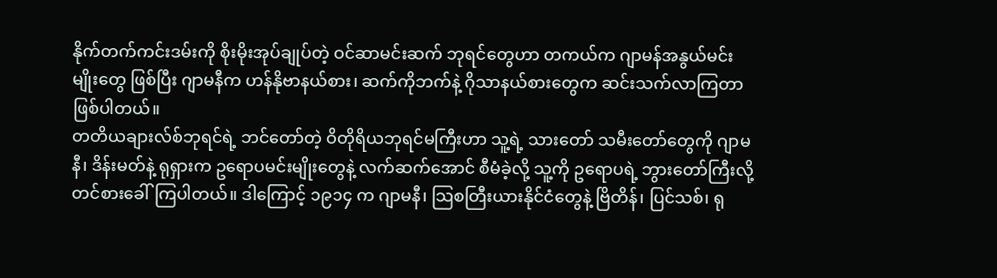နိုက်တက်ကင်းဒမ်းကို စိုးမိုးအုပ်ချုပ်တဲ့ ဝင်ဆာမင်းဆက် ဘုရင်တွေဟာ တကယ်က ဂျာမန်အနွယ်မင်းမျိုးတွေ ဖြစ်ပြီး ဂျာမနီက ဟန်နိုဗာနယ်စား၊ ဆက်ကိုဘက်နဲ့ ဂိုသာနယ်စားတွေက ဆင်းသက်လာကြတာ ဖြစ်ပါတယ်။
တတိယချားလ်စ်ဘုရင်ရဲ့ ဘင်တော်တဲ့ ဝိတိုရိယဘုရင်မကြီးဟာ သူ့ရဲ့ သားတော် သမီးတော်တွေကို ဂျာမနီ၊ ဒိန်းမတ်နဲ့ ရုရှားက ဥရောပမင်းမျိုးတွေနဲ့ လက်ဆက်အောင် စီမံခဲ့လို့ သူ့ကို ဥရောပရဲ့ ဘွားတော်ကြီးလို့ တင်စားခေါ်ကြပါတယ်။ ဒါကြောင့် ၁၉၁၄ က ဂျာမနီ၊ သြစတြီးယားနိုင်ငံတွေနဲ့ ဗြိတိန်၊ ပြင်သစ်၊ ရု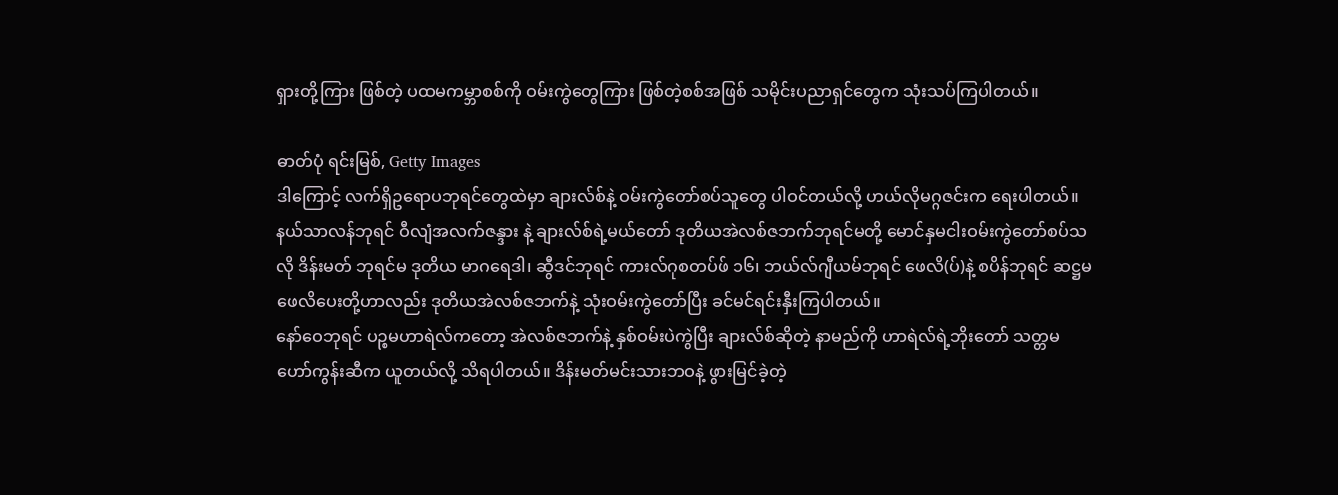ရှားတို့ကြား ဖြစ်တဲ့ ပထမကမ္ဘာစစ်ကို ဝမ်းကွဲတွေကြား ဖြစ်တဲ့စစ်အဖြစ် သမိုင်းပညာရှင်တွေက သုံးသပ်ကြပါတယ်။

ဓာတ်ပုံ ရင်းမြစ်, Getty Images
ဒါကြောင့် လက်ရှိဥရောပဘုရင်တွေထဲမှာ ချားလ်စ်နဲ့ ဝမ်းကွဲတော်စပ်သူတွေ ပါဝင်တယ်လို့ ဟယ်လိုမဂ္ဂဇင်းက ရေးပါတယ်။ နယ်သာလန်ဘုရင် ဝီလျံအလက်ဇန္ဒား နဲ့ ချားလ်စ်ရဲ့မယ်တော် ဒုတိယအဲလစ်ဇဘက်ဘုရင်မတို့ မောင်နှမငါးဝမ်းကွဲတော်စပ်သလို ဒိန်းမတ် ဘုရင်မ ဒုတိယ မာဂရေဒါ၊ ဆွီဒင်ဘုရင် ကားလ်ဂုစတပ်ဖ် ၁၆၊ ဘယ်လ်ဂျီယမ်ဘုရင် ဖေလိ(ပ်)နဲ့ စပိန်ဘုရင် ဆဋ္ဌမ ဖေလိပေးတို့ဟာလည်း ဒုတိယအဲလစ်ဇဘက်နဲ့ သုံးဝမ်းကွဲတော်ပြီး ခင်မင်ရင်းနှီးကြပါတယ်။
နော်ဝေဘုရင် ပဉ္စမဟာရဲလ်ကတော့ အဲလစ်ဇဘက်နဲ့ နှစ်ဝမ်းပဲကွဲပြီး ချားလ်စ်ဆိုတဲ့ နာမည်ကို ဟာရဲလ်ရဲ့ဘိုးတော် သတ္တမ ဟော်ကွန်းဆီက ယူတယ်လို့ သိရပါတယ်။ ဒိန်းမတ်မင်းသားဘဝနဲ့ ဖွားမြင်ခဲ့တဲ့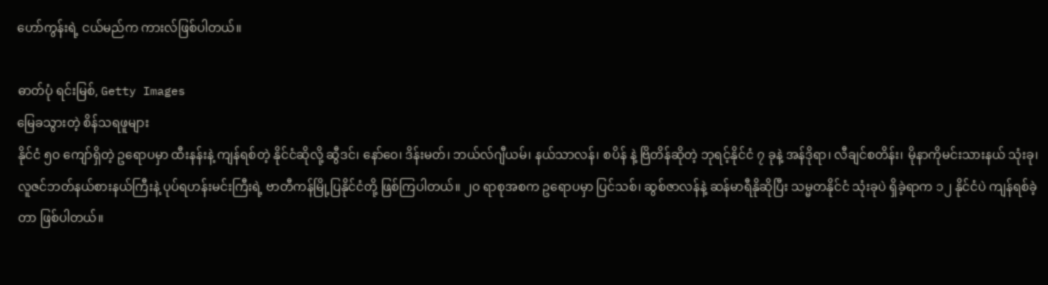ဟော်ကွန်းရဲ့ ငယ်မည်က ကားလ်ဖြစ်ပါတယ်။

ဓာတ်ပုံ ရင်းမြစ်, Getty Images
မြေခသွားတဲ့ စိန်သရဖူများ
နိုင်ငံ ၅ဝ ကျော်ရှိတဲ့ ဥရောပမှာ ထီးနန်းနဲ့ ကျန်ရစ်တဲ့ နိုင်ငံဆိုလို့ ဆွီဒင်၊ နော်ဝေ၊ ဒိန်းမတ်၊ ဘယ်လ်ဂျီယမ်၊ နယ်သာလန်၊ စပိန် နဲ့ ဗြိတိန်ဆိုတဲ့ ဘုရင့်နိုင်ငံ ၇ ခုနဲ့ အန်ဒိုရာ၊ လီချင်စတိန်း၊ မိုနာကိုမင်းသားနယ် သုံးခု၊ လူဇင်ဘတ်နယ်စားနယ်ကြီးနဲ့ ပုပ်ရဟန်းမင်းကြီးရဲ့ ဗာတီကန်မြို့ပြနိုင်ငံတို့ ဖြစ်ကြပါတယ်။ ၂ဝ ရာစုအစက ဥရောပမှာ ပြင်သစ်၊ ဆွစ်ဇာလန်နဲ့ ဆန်မာရီနိုဆိုပြီး သမ္မတနိုင်ငံ သုံးခုပဲ ရှိခဲ့ရာက ၁၂ နိုင်ငံပဲ ကျန်ရစ်ခဲ့တာ ဖြစ်ပါတယ်။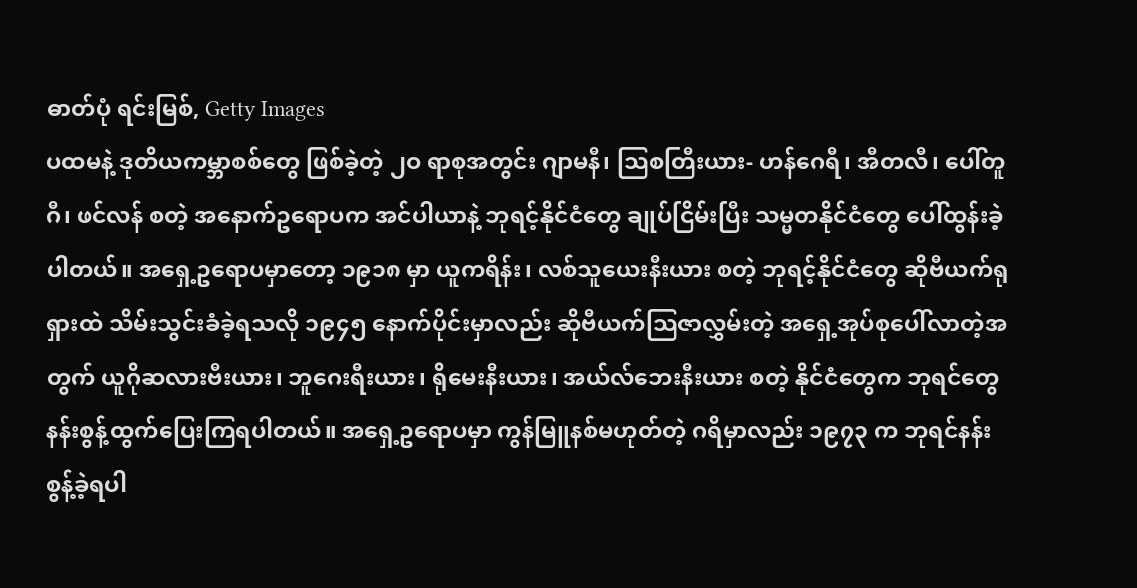ဓာတ်ပုံ ရင်းမြစ်, Getty Images
ပထမနဲ့ ဒုတိယကမ္ဘာစစ်တွေ ဖြစ်ခဲ့တဲ့ ၂ဝ ရာစုအတွင်း ဂျာမနီ၊ သြစတြီးယား- ဟန်ဂေရီ၊ အီတလီ၊ ပေါ်တူဂီ၊ ဖင်လန် စတဲ့ အနောက်ဥရောပက အင်ပါယာနဲ့ ဘုရင့်နိုင်ငံတွေ ချုပ်ငြိမ်းပြီး သမ္မတနိုင်ငံတွေ ပေါ်ထွန်းခဲ့ပါတယ်။ အရှေ့ဥရောပမှာတော့ ၁၉၁၈ မှာ ယူကရိန်း၊ လစ်သူယေးနီးယား စတဲ့ ဘုရင့်နိုင်ငံတွေ ဆိုဗီယက်ရုရှားထဲ သိမ်းသွင်းခံခဲ့ရသလို ၁၉၄၅ နောက်ပိုင်းမှာလည်း ဆိုဗီယက်သြဇာလွှမ်းတဲ့ အရှေ့အုပ်စုပေါ်လာတဲ့အတွက် ယူဂိုဆလားဗီးယား၊ ဘူဂေးရီးယား၊ ရိုမေးနီးယား၊ အယ်လ်ဘေးနီးယား စတဲ့ နိုင်ငံတွေက ဘုရင်တွေ နန်းစွန့်ထွက်ပြေးကြရပါတယ်။ အရှေ့ဥရောပမှာ ကွန်မြူနစ်မဟုတ်တဲ့ ဂရိမှာလည်း ၁၉၇၃ က ဘုရင်နန်းစွန့်ခဲ့ရပါ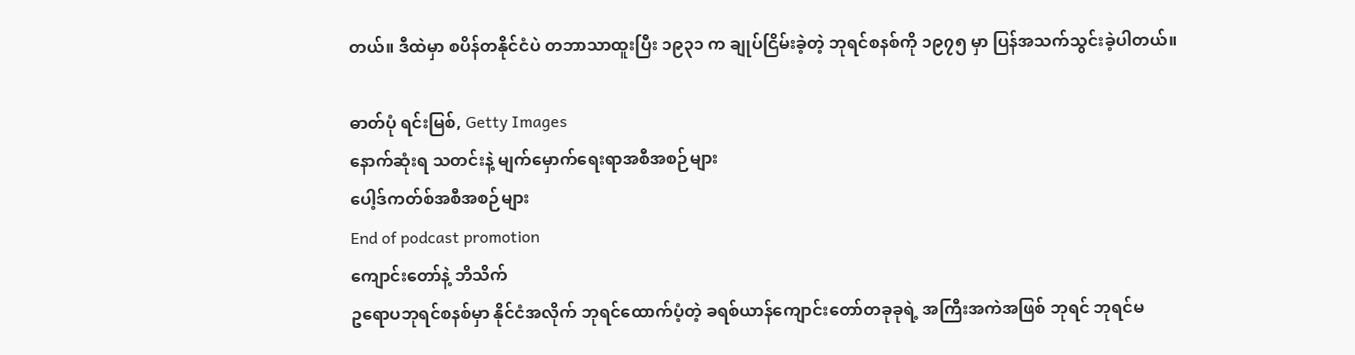တယ်။ ဒီထဲမှာ စပိန်တနိုင်ငံပဲ တဘာသာထူးပြီး ၁၉၃၁ က ချုပ်ငြိမ်းခဲ့တဲ့ ဘုရင်စနစ်ကို ၁၉၇၅ မှာ ပြန်အသက်သွင်းခဲ့ပါတယ်။

ဓာတ်ပုံ ရင်းမြစ်, Getty Images
နောက်ဆုံးရ သတင်းနဲ့ မျက်မှောက်ရေးရာအစီအစဉ်များ
ပေါ့ဒ်ကတ်စ်အစီအစဉ်များ
End of podcast promotion
ကျောင်းတော်နဲ့ ဘိသိက်
ဥရောပဘုရင်စနစ်မှာ နိုင်ငံအလိုက် ဘုရင်ထောက်ပံ့တဲ့ ခရစ်ယာန်ကျောင်းတော်တခုခုရဲ့ အကြီးအကဲအဖြစ် ဘုရင် ဘုရင်မ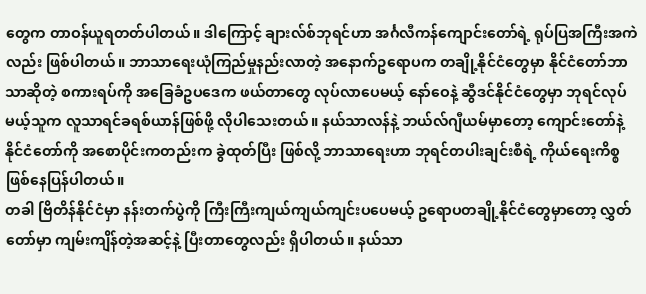တွေက တာဝန်ယူရတတ်ပါတယ်။ ဒါကြောင့် ချားလ်စ်ဘုရင်ဟာ အင်္ဂလီကန်ကျောင်းတော်ရဲ့ ရုပ်ပြအကြီးအကဲလည်း ဖြစ်ပါတယ်။ ဘာသာရေးယုံကြည်မှုနည်းလာတဲ့ အနောက်ဥရောပက တချို့နိုင်ငံတွေမှာ နိုင်ငံတော်ဘာသာဆိုတဲ့ စကားရပ်ကို အခြေခံဥပဒေက ဖယ်တာတွေ လုပ်လာပေမယ့် နော်ဝေနဲ့ ဆွီဒင်နိုင်ငံတွေမှာ ဘုရင်လုပ်မယ့်သူက လူသာရင်ခရစ်ယာန်ဖြစ်ဖို့ လိုပါသေးတယ်။ နယ်သာလန်နဲ့ ဘယ်လ်ဂျီယမ်မှာတော့ ကျောင်းတော်နဲ့ နိုင်ငံတော်ကို အစောပိုင်းကတည်းက ခွဲထုတ်ပြီး ဖြစ်လို့ ဘာသာရေးဟာ ဘုရင်တပါးချင်းစီရဲ့ ကိုယ်ရေးကိစ္စဖြစ်နေပြန်ပါတယ်။
တခါ ဗြိတိန်နိုင်ငံမှာ နန်းတက်ပွဲကို ကြီးကြီးကျယ်ကျယ်ကျင်းပပေမယ့် ဥရောပတချို့နိုင်ငံတွေမှာတော့ လွှတ်တော်မှာ ကျမ်းကျိန်တဲ့အဆင့်နဲ့ ပြီးတာတွေလည်း ရှိပါတယ်။ နယ်သာ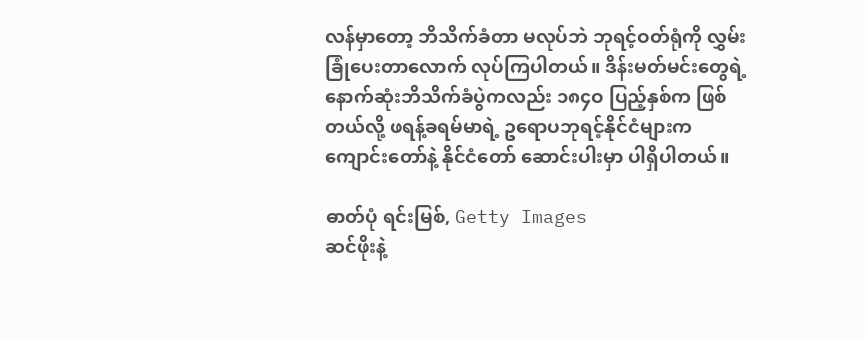လန်မှာတော့ ဘိသိက်ခံတာ မလုပ်ဘဲ ဘုရင့်ဝတ်ရုံကို လွှမ်းခြုံပေးတာလောက် လုပ်ကြပါတယ်။ ဒိန်းမတ်မင်းတွေရဲ့ နောက်ဆုံးဘိသိက်ခံပွဲကလည်း ၁၈၄ဝ ပြည့်နှစ်က ဖြစ်တယ်လို့ ဖရန့်ခရမ်မာရဲ့ ဥရောပဘုရင့်နိုင်ငံများက ကျောင်းတော်နဲ့ နိုင်ငံတော် ဆောင်းပါးမှာ ပါရှိပါတယ်။

ဓာတ်ပုံ ရင်းမြစ်, Getty Images
ဆင်ဖိုးနဲ့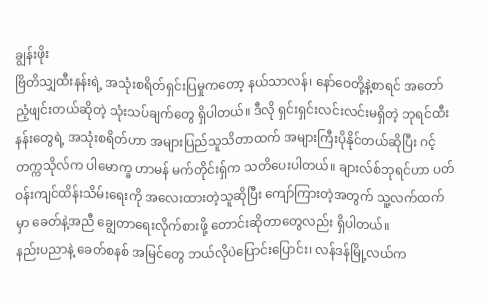ချွန်းဖိုး
ဗြိတိသျှထီးနန်းရဲ့ အသုံးစရိတ်ရှင်းပြမှုကတော့ နယ်သာလန်၊ နော်ဝေတို့နဲ့စာရင် အတော်ညံ့ဖျင်းတယ်ဆိုတဲ့ သုံးသပ်ချက်တွေ ရှိပါတယ်။ ဒီလို ရှင်းရှင်းလင်းလင်းမရှိတဲ့ ဘုရင်ထီးနန်းတွေရဲ့ အသုံးစရိတ်ဟာ အများပြည်သူသိတာထက် အများကြီးပိုနိုင်တယ်ဆိုပြီး ဂင့်တက္ကသိုလ်က ပါမောက္ခ ဟာမန် မက်တိုင်းရှ်က သတိပေးပါတယ်။ ချားလ်စ်ဘုရင်ဟာ ပတ်ဝန်းကျင်ထိန်းသိမ်းရေးကို အလေးထားတဲ့သူဆိုပြီး ကျော်ကြားတဲ့အတွက် သူ့လက်ထက်မှာ ခေတ်နဲ့အညီ ချွေတာရေးလိုက်စားဖို့ တောင်းဆိုတာတွေလည်း ရှိပါတယ်။
နည်းပညာနဲ့ ခေတ်စနစ် အမြင်တွေ ဘယ်လိုပဲပြောင်းပြောင်း၊ လန်ဒန်မြို့လယ်က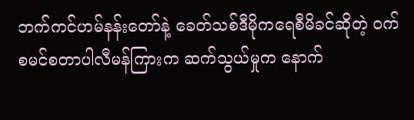ဘက်ကင်ဟမ်နန်းတော်နဲ့ ခေတ်သစ်ဒီမိုကရေစီမိခင်ဆိုတဲ့ ဝက်စမင်စတာပါလီမန်ကြားက ဆက်သွယ်မှုက နောက်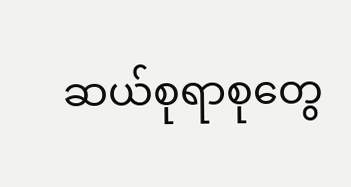ဆယ်စုရာစုတွေ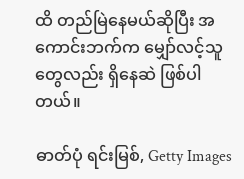ထိ တည်မြဲနေမယ်ဆိုပြီး အကောင်းဘက်က မျှော်လင့်သူတွေလည်း ရှိနေဆဲ ဖြစ်ပါတယ်။

ဓာတ်ပုံ ရင်းမြစ်, Getty Images